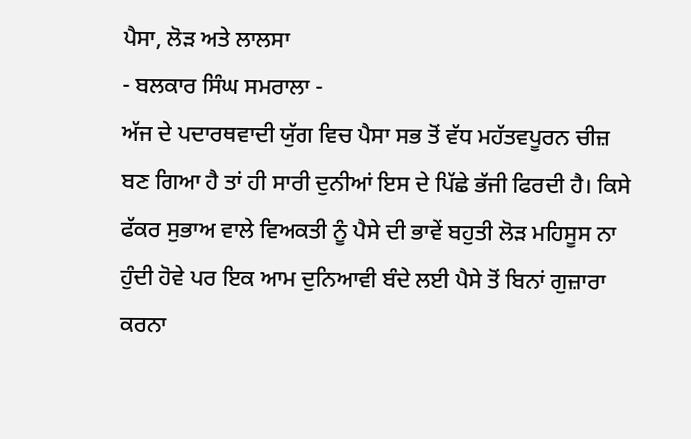ਪੈਸਾ, ਲੋੜ ਅਤੇ ਲਾਲਸਾ
- ਬਲਕਾਰ ਸਿੰਘ ਸਮਰਾਲਾ -
ਅੱਜ ਦੇ ਪਦਾਰਥਵਾਦੀ ਯੁੱਗ ਵਿਚ ਪੈਸਾ ਸਭ ਤੋਂ ਵੱਧ ਮਹੱਤਵਪੂਰਨ ਚੀਜ਼ ਬਣ ਗਿਆ ਹੈ ਤਾਂ ਹੀ ਸਾਰੀ ਦੁਨੀਆਂ ਇਸ ਦੇ ਪਿੱਛੇ ਭੱਜੀ ਫਿਰਦੀ ਹੈ। ਕਿਸੇ ਫੱਕਰ ਸੁਭਾਅ ਵਾਲੇ ਵਿਅਕਤੀ ਨੂੰ ਪੈਸੇ ਦੀ ਭਾਵੇਂ ਬਹੁਤੀ ਲੋੜ ਮਹਿਸੂਸ ਨਾ ਹੁੰਦੀ ਹੋਵੇ ਪਰ ਇਕ ਆਮ ਦੁਨਿਆਵੀ ਬੰਦੇ ਲਈ ਪੈਸੇ ਤੋਂ ਬਿਨਾਂ ਗੁਜ਼ਾਰਾ ਕਰਨਾ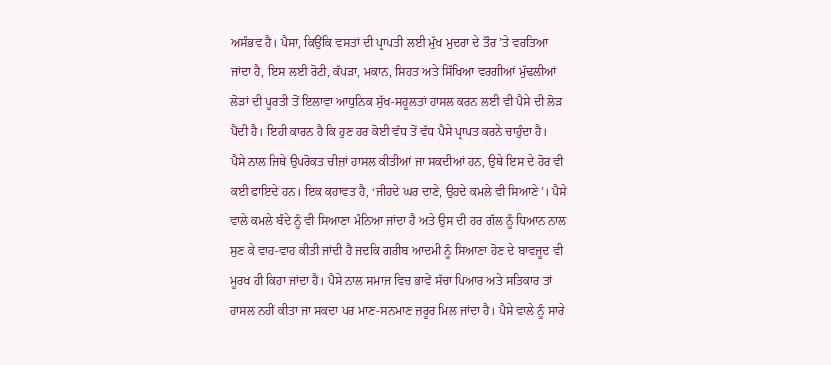ਅਸੰਭਵ ਹੈ। ਪੈਸਾ, ਕਿਉਂਕਿ ਵਸਤਾਂ ਦੀ ਪ੍ਰਾਪਤੀ ਲਈ ਮੁੱਖ ਮੁਦਰਾ ਦੇ ਤੌਰ ’ਤੇ ਵਰਤਿਆ ਜਾਂਦਾ ਹੈ, ਇਸ ਲਈ ਰੋਟੀ, ਕੱਪੜਾ, ਮਕਾਨ, ਸਿਹਤ ਅਤੇ ਸਿੱਖਿਆ ਵਰਗੀਆਂ ਮੁੱਢਲੀਆਂ ਲੋੜਾਂ ਦੀ ਪੂਰਤੀ ਤੋਂ ਇਲਾਵਾ ਆਧੁਨਿਕ ਸੁੱਖ-ਸਹੂਲਤਾਂ ਹਾਸਲ ਕਰਨ ਲਈ ਵੀ ਪੈਸੇ ਦੀ ਲੋੜ ਪੈਂਦੀ ਹੈ। ਇਹੀ ਕਾਰਨ ਹੈ ਕਿ ਹੁਣ ਹਰ ਕੋਈ ਵੱਧ ਤੋਂ ਵੱਧ ਪੈਸੇ ਪ੍ਰਾਪਤ ਕਰਨੇ ਚਾਹੁੰਦਾ ਹੈ।
ਪੈਸੇ ਨਾਲ ਜਿਥੇ ਉਪਰੋਕਤ ਚੀਜ਼ਾਂ ਹਾਸਲ ਕੀਤੀਆਂ ਜਾ ਸਕਦੀਆਂ ਹਨ, ਉਥੇ ਇਸ ਦੇ ਹੋਰ ਵੀ ਕਈ ਫਾਇਦੇ ਹਨ। ਇਕ ਕਹਾਵਤ ਹੈ, ‘ਜੀਹਦੇ ਘਰ ਦਾਣੇ, ਉਹਦੇ ਕਮਲੇ ਵੀ ਸਿਆਣੇ’। ਪੈਸੇ ਵਾਲੇ ਕਮਲੇ ਬੰਦੇ ਨੂੰ ਵੀ ਸਿਆਣਾ ਮੰਨਿਆ ਜਾਂਦਾ ਹੈ ਅਤੇ ਉਸ ਦੀ ਹਰ ਗੱਲ ਨੂੰ ਧਿਆਨ ਨਾਲ ਸੁਣ ਕੇ ਵਾਹ-ਵਾਹ ਕੀਤੀ ਜਾਂਦੀ ਹੈ ਜਦਕਿ ਗਰੀਬ ਆਦਮੀ ਨੂੰ ਸਿਆਣਾ ਹੋਣ ਦੇ ਬਾਵਜੂਦ ਵੀ ਮੂਰਖ ਹੀ ਕਿਹਾ ਜਾਂਦਾ ਹੈ। ਪੈਸੇ ਨਾਲ ਸਮਾਜ ਵਿਚ ਭਾਵੇਂ ਸੱਚਾ ਪਿਆਰ ਅਤੇ ਸਤਿਕਾਰ ਤਾਂ ਹਾਸਲ ਨਹੀਂ ਕੀਤਾ ਜਾ ਸਕਦਾ ਪਰ ਮਾਣ-ਸਨਮਾਣ ਜ਼ਰੂਰ ਮਿਲ ਜਾਂਦਾ ਹੈ। ਪੈਸੇ ਵਾਲੇ ਨੂੰ ਸਾਰੇ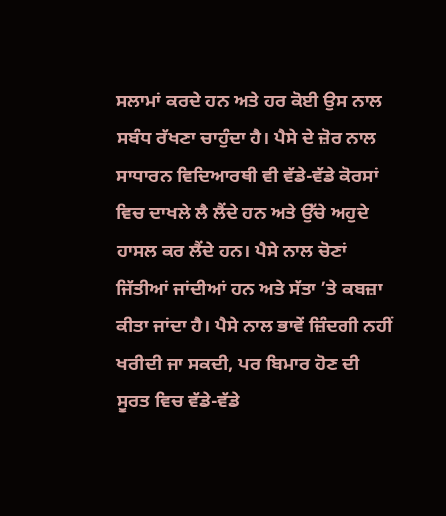ਸਲਾਮਾਂ ਕਰਦੇ ਹਨ ਅਤੇ ਹਰ ਕੋਈ ਉਸ ਨਾਲ ਸਬੰਧ ਰੱਖਣਾ ਚਾਹੁੰਦਾ ਹੈ। ਪੈਸੇ ਦੇ ਜ਼ੋਰ ਨਾਲ ਸਾਧਾਰਨ ਵਿਦਿਆਰਥੀ ਵੀ ਵੱਡੇ-ਵੱਡੇ ਕੋਰਸਾਂ ਵਿਚ ਦਾਖਲੇ ਲੈ ਲੈਂਦੇ ਹਨ ਅਤੇ ਉੱਚੇ ਅਹੁਦੇ ਹਾਸਲ ਕਰ ਲੈਂਦੇ ਹਨ। ਪੈਸੇ ਨਾਲ ਚੋਣਾਂ ਜਿੱਤੀਆਂ ਜਾਂਦੀਆਂ ਹਨ ਅਤੇ ਸੱਤਾ ’ਤੇ ਕਬਜ਼ਾ ਕੀਤਾ ਜਾਂਦਾ ਹੈ। ਪੈਸੇ ਨਾਲ ਭਾਵੇਂ ਜ਼ਿੰਦਗੀ ਨਹੀਂ ਖਰੀਦੀ ਜਾ ਸਕਦੀ, ਪਰ ਬਿਮਾਰ ਹੋਣ ਦੀ ਸੂਰਤ ਵਿਚ ਵੱਡੇ-ਵੱਡੇ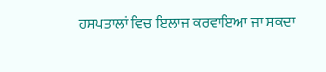ਹਸਪਤਾਲਾਂ ਵਿਚ ਇਲਾਜ ਕਰਵਾਇਆ ਜਾ ਸਕਦਾ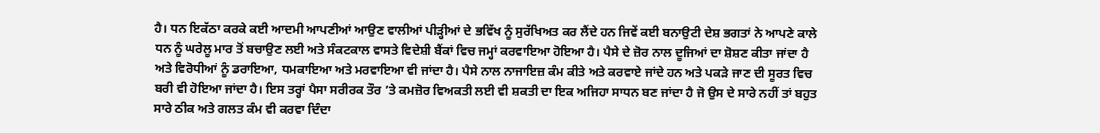ਹੈ। ਧਨ ਇਕੱਠਾ ਕਰਕੇ ਕਈ ਆਦਮੀ ਆਪਣੀਆਂ ਆਉਣ ਵਾਲੀਆਂ ਪੀੜ੍ਹੀਆਂ ਦੇ ਭਵਿੱਖ ਨੂੰ ਸੁਰੱਖਿਅਤ ਕਰ ਲੈਂਦੇ ਹਨ ਜਿਵੇਂ ਕਈ ਬਨਾਉਟੀ ਦੇਸ਼ ਭਗਤਾਂ ਨੇ ਆਪਣੇ ਕਾਲੇ ਧਨ ਨੂੰ ਘਰੇਲੂ ਮਾਰ ਤੋਂ ਬਚਾਉਣ ਲਈ ਅਤੇ ਸੰਕਟਕਾਲ ਵਾਸਤੇ ਵਿਦੇਸ਼ੀ ਬੈਂਕਾਂ ਵਿਚ ਜਮ੍ਹਾਂ ਕਰਵਾਇਆ ਹੋਇਆ ਹੈ। ਪੈਸੇ ਦੇ ਜ਼ੋਰ ਨਾਲ ਦੂਜਿਆਂ ਦਾ ਸ਼ੋਸ਼ਣ ਕੀਤਾ ਜਾਂਦਾ ਹੈ ਅਤੇ ਵਿਰੋਧੀਆਂ ਨੂੰ ਡਰਾਇਆ, ਧਮਕਾਇਆ ਅਤੇ ਮਰਵਾਇਆ ਵੀ ਜਾਂਦਾ ਹੈ। ਪੈਸੇ ਨਾਲ ਨਾਜਾਇਜ਼ ਕੰਮ ਕੀਤੇ ਅਤੇ ਕਰਵਾਏ ਜਾਂਦੇ ਹਨ ਅਤੇ ਪਕੜੇ ਜਾਣ ਦੀ ਸੂਰਤ ਵਿਚ ਬਰੀ ਵੀ ਹੋਇਆ ਜਾਂਦਾ ਹੈ। ਇਸ ਤਰ੍ਹਾਂ ਪੈਸਾ ਸਰੀਰਕ ਤੌਰ ’ਤੇ ਕਮਜ਼ੋਰ ਵਿਅਕਤੀ ਲਈ ਵੀ ਸ਼ਕਤੀ ਦਾ ਇਕ ਅਜਿਹਾ ਸਾਧਨ ਬਣ ਜਾਂਦਾ ਹੈ ਜੋ ਉਸ ਦੇ ਸਾਰੇ ਨਹੀਂ ਤਾਂ ਬਹੁਤ ਸਾਰੇ ਠੀਕ ਅਤੇ ਗਲਤ ਕੰਮ ਵੀ ਕਰਵਾ ਦਿੰਦਾ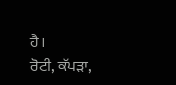ਹੈ।
ਰੋਟੀ, ਕੱਪੜਾ,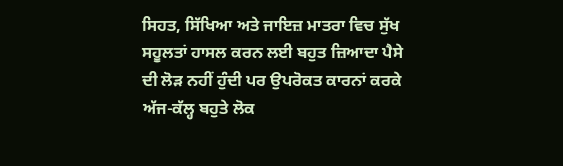ਸਿਹਤ, ਸਿੱਖਿਆ ਅਤੇ ਜਾਇਜ਼ ਮਾਤਰਾ ਵਿਚ ਸੁੱਖ ਸਹੂਲਤਾਂ ਹਾਸਲ ਕਰਨ ਲਈ ਬਹੁਤ ਜ਼ਿਆਦਾ ਪੈਸੇ ਦੀ ਲੋੜ ਨਹੀਂ ਹੁੰਦੀ ਪਰ ਉਪਰੋਕਤ ਕਾਰਨਾਂ ਕਰਕੇ ਅੱਜ-ਕੱਲ੍ਹ ਬਹੁਤੇ ਲੋਕ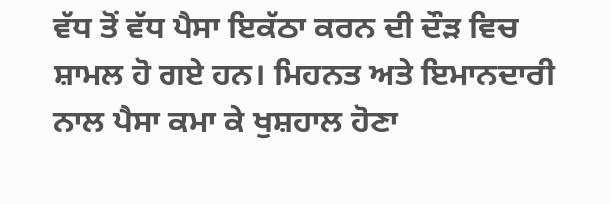ਵੱਧ ਤੋਂ ਵੱਧ ਪੈਸਾ ਇਕੱਠਾ ਕਰਨ ਦੀ ਦੌੜ ਵਿਚ ਸ਼ਾਮਲ ਹੋ ਗਏ ਹਨ। ਮਿਹਨਤ ਅਤੇ ਇਮਾਨਦਾਰੀ ਨਾਲ ਪੈਸਾ ਕਮਾ ਕੇ ਖੁਸ਼ਹਾਲ ਹੋਣਾ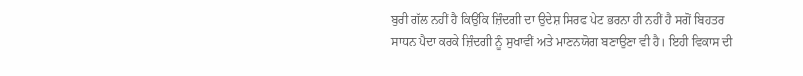ਬੁਰੀ ਗੱਲ ਨਹੀਂ ਹੈ ਕਿਉਂਕਿ ਜ਼ਿੰਦਗੀ ਦਾ ਉਦੇਸ਼ ਸਿਰਫ ਪੇਟ ਭਰਨਾ ਹੀ ਨਹੀਂ ਹੈ ਸਗੋਂ ਬਿਹਤਰ ਸਾਧਨ ਪੈਦਾ ਕਰਕੇ ਜ਼ਿੰਦਗੀ ਨੂੰ ਸੁਖਾਵੀਂ ਅਤੇ ਮਾਣਨਯੋਗ ਬਣਾਉਣਾ ਵੀ ਹੈ। ਇਹੀ ਵਿਕਾਸ ਦੀ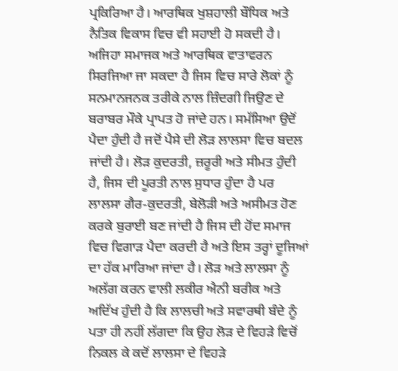ਪ੍ਰਕਿਰਿਆ ਹੈ। ਆਰਥਿਕ ਖੁਸ਼ਹਾਲੀ ਬੌਧਿਕ ਅਤੇ ਨੈਤਿਕ ਵਿਕਾਸ ਵਿਚ ਵੀ ਸਹਾਈ ਹੋ ਸਕਦੀ ਹੈ। ਅਜਿਹਾ ਸਮਾਜਕ ਅਤੇ ਆਰਥਿਕ ਵਾਤਾਵਰਨ ਸਿਰਜਿਆ ਜਾ ਸਕਦਾ ਹੈ ਜਿਸ ਵਿਚ ਸਾਰੇ ਲੋਕਾਂ ਨੂੰ ਸਨਮਾਨਜਨਕ ਤਰੀਕੇ ਨਾਲ ਜ਼ਿੰਦਗੀ ਜਿਉਣ ਦੇ ਬਰਾਬਰ ਮੌਕੇ ਪ੍ਰਾਪਤ ਹੋ ਜਾਂਦੇ ਹਨ। ਸਮੱਸਿਆ ਉਦੋਂ ਪੈਦਾ ਹੁੰਦੀ ਹੈ ਜਦੋਂ ਪੈਸੇ ਦੀ ਲੋੜ ਲਾਲਸਾ ਵਿਚ ਬਦਲ ਜਾਂਦੀ ਹੈ। ਲੋੜ ਕੁਦਰਤੀ, ਜ਼ਰੂਰੀ ਅਤੇ ਸੀਮਤ ਹੁੰਦੀ ਹੈ, ਜਿਸ ਦੀ ਪੂਰਤੀ ਨਾਲ ਸੁਧਾਰ ਹੁੰਦਾ ਹੈ ਪਰ ਲਾਲਸਾ ਗੈਰ-ਕੁਦਰਤੀ, ਬੇਲੋੜੀ ਅਤੇ ਅਸੀਮਤ ਹੋਣ ਕਰਕੇ ਬੁਰਾਈ ਬਣ ਜਾਂਦੀ ਹੈ ਜਿਸ ਦੀ ਹੋਂਦ ਸਮਾਜ ਵਿਚ ਵਿਗਾੜ ਪੈਦਾ ਕਰਦੀ ਹੈ ਅਤੇ ਇਸ ਤਰ੍ਹਾਂ ਦੂਜਿਆਂ ਦਾ ਹੱਕ ਮਾਰਿਆ ਜਾਂਦਾ ਹੈ। ਲੋੜ ਅਤੇ ਲਾਲਸਾ ਨੂੰ ਅਲੱਗ ਕਰਨ ਵਾਲੀ ਲਕੀਰ ਐਨੀ ਬਰੀਕ ਅਤੇ ਅਦਿੱਖ ਹੁੰਦੀ ਹੈ ਕਿ ਲਾਲਚੀ ਅਤੇ ਸਵਾਰਥੀ ਬੰਦੇ ਨੂੰ ਪਤਾ ਹੀ ਨਹੀਂ ਲੱਗਦਾ ਕਿ ਉਹ ਲੋੜ ਦੇ ਵਿਹੜੇ ਵਿਚੋਂ ਨਿਕਲ ਕੇ ਕਦੋਂ ਲਾਲਸਾ ਦੇ ਵਿਹੜੇ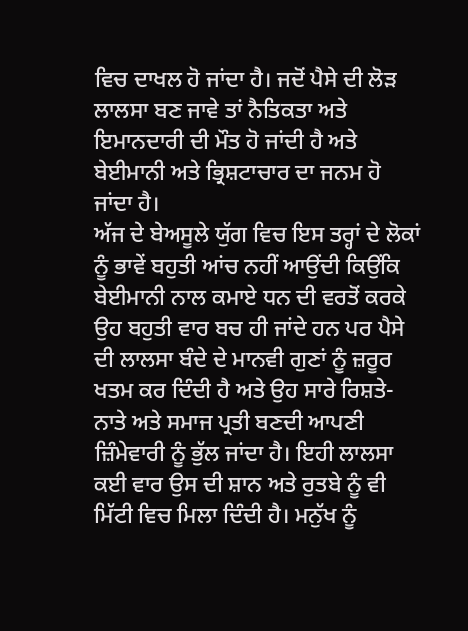ਵਿਚ ਦਾਖਲ ਹੋ ਜਾਂਦਾ ਹੈ। ਜਦੋਂ ਪੈਸੇ ਦੀ ਲੋੜ ਲਾਲਸਾ ਬਣ ਜਾਵੇ ਤਾਂ ਨੈਤਿਕਤਾ ਅਤੇ ਇਮਾਨਦਾਰੀ ਦੀ ਮੌਤ ਹੋ ਜਾਂਦੀ ਹੈ ਅਤੇ ਬੇਈਮਾਨੀ ਅਤੇ ਭ੍ਰਿਸ਼ਟਾਚਾਰ ਦਾ ਜਨਮ ਹੋ ਜਾਂਦਾ ਹੈ।
ਅੱਜ ਦੇ ਬੇਅਸੂਲੇ ਯੁੱਗ ਵਿਚ ਇਸ ਤਰ੍ਹਾਂ ਦੇ ਲੋਕਾਂ ਨੂੰ ਭਾਵੇਂ ਬਹੁਤੀ ਆਂਚ ਨਹੀਂ ਆਉਂਦੀ ਕਿਉਂਕਿ ਬੇਈਮਾਨੀ ਨਾਲ ਕਮਾਏ ਧਨ ਦੀ ਵਰਤੋਂ ਕਰਕੇ ਉਹ ਬਹੁਤੀ ਵਾਰ ਬਚ ਹੀ ਜਾਂਦੇ ਹਨ ਪਰ ਪੈਸੇ ਦੀ ਲਾਲਸਾ ਬੰਦੇ ਦੇ ਮਾਨਵੀ ਗੁਣਾਂ ਨੂੰ ਜ਼ਰੂਰ ਖਤਮ ਕਰ ਦਿੰਦੀ ਹੈ ਅਤੇ ਉਹ ਸਾਰੇ ਰਿਸ਼ਤੇ-ਨਾਤੇ ਅਤੇ ਸਮਾਜ ਪ੍ਰਤੀ ਬਣਦੀ ਆਪਣੀ ਜ਼ਿੰਮੇਵਾਰੀ ਨੂੰ ਭੁੱਲ ਜਾਂਦਾ ਹੈ। ਇਹੀ ਲਾਲਸਾ ਕਈ ਵਾਰ ਉਸ ਦੀ ਸ਼ਾਨ ਅਤੇ ਰੁਤਬੇ ਨੂੰ ਵੀ ਮਿੱਟੀ ਵਿਚ ਮਿਲਾ ਦਿੰਦੀ ਹੈ। ਮਨੁੱਖ ਨੂੰ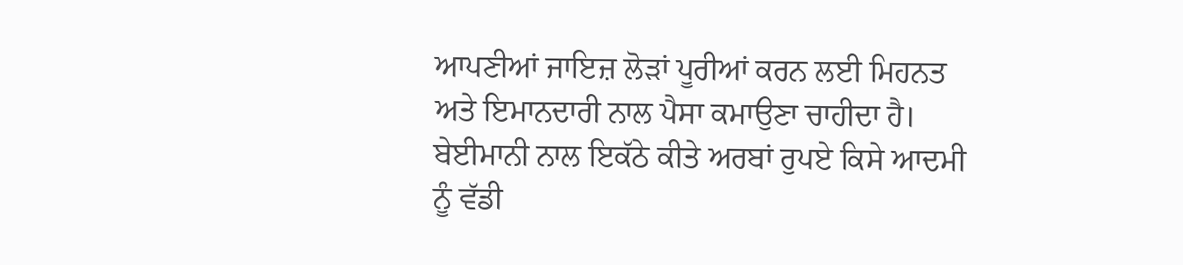ਆਪਣੀਆਂ ਜਾਇਜ਼ ਲੋੜਾਂ ਪੂਰੀਆਂ ਕਰਨ ਲਈ ਮਿਹਨਤ ਅਤੇ ਇਮਾਨਦਾਰੀ ਨਾਲ ਪੈਸਾ ਕਮਾਉਣਾ ਚਾਹੀਦਾ ਹੈ। ਬੇਈਮਾਨੀ ਨਾਲ ਇਕੱਠੇ ਕੀਤੇ ਅਰਬਾਂ ਰੁਪਏ ਕਿਸੇ ਆਦਮੀ ਨੂੰ ਵੱਡੀ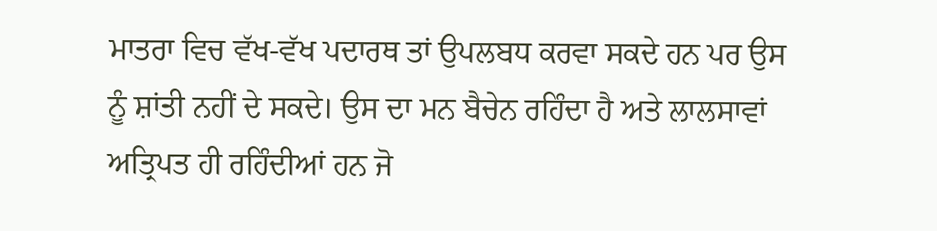ਮਾਤਰਾ ਵਿਚ ਵੱਖ-ਵੱਖ ਪਦਾਰਥ ਤਾਂ ਉਪਲਬਧ ਕਰਵਾ ਸਕਦੇ ਹਨ ਪਰ ਉਸ ਨੂੰ ਸ਼ਾਂਤੀ ਨਹੀਂ ਦੇ ਸਕਦੇ। ਉਸ ਦਾ ਮਨ ਬੈਚੇਨ ਰਹਿੰਦਾ ਹੈ ਅਤੇ ਲਾਲਸਾਵਾਂ ਅਤ੍ਰਿਪਤ ਹੀ ਰਹਿੰਦੀਆਂ ਹਨ ਜੋ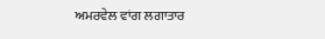ਅਮਰਵੇਲ ਵਾਂਗ ਲਗਾਤਾਰ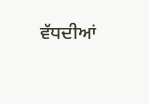ਵੱਧਦੀਆਂ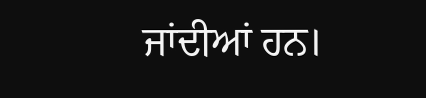ਜਾਂਦੀਆਂ ਹਨ।